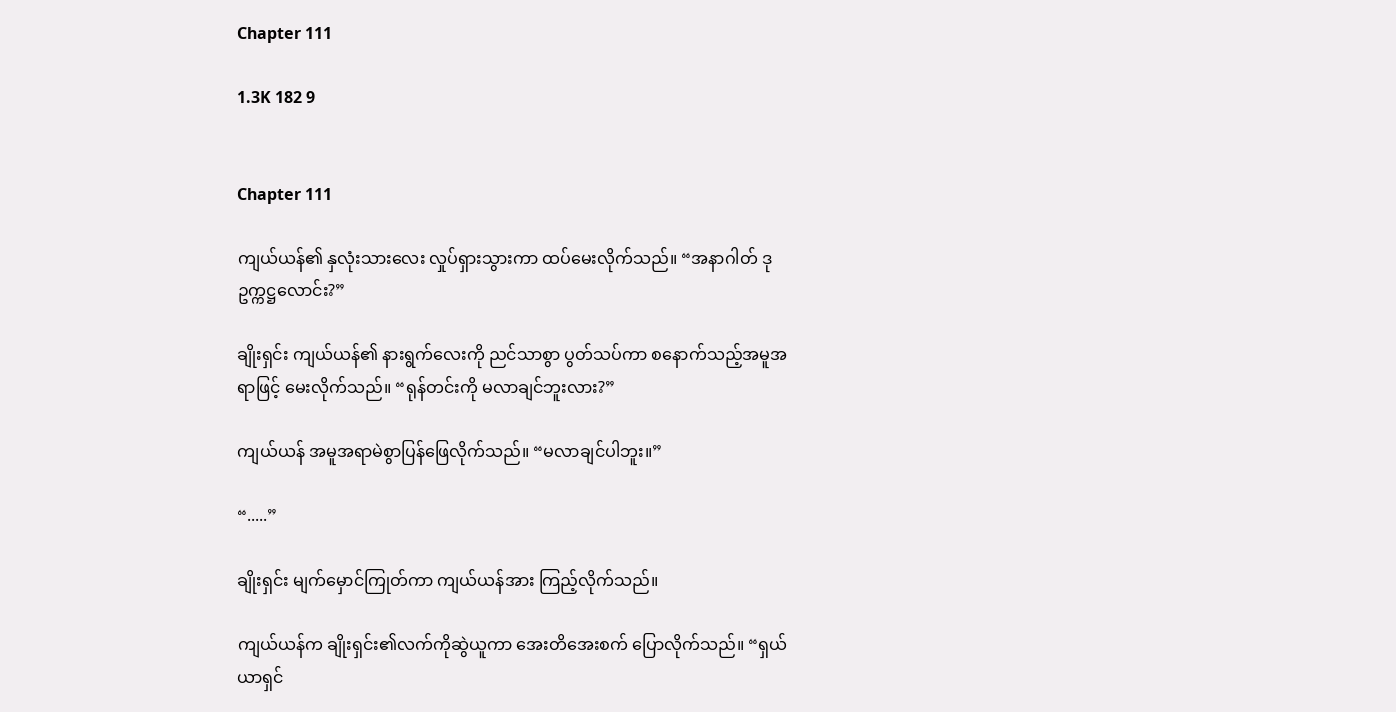Chapter 111

1.3K 182 9


Chapter 111

ကျယ်ယန်၏ နှလုံးသားလေး လှုပ်ရှားသွားကာ ထပ်မေးလိုက်သည်။ “အနာဂါတ် ဒုဥက္ကဋ္ဌလောင်း?”

ချိုးရှင်း ကျယ်ယန်၏ နားရွက်လေးကို ညင်သာစွာ ပွတ်သပ်ကာ စနောက်သည့်အမူအရာဖြင့် မေးလိုက်သည်။ “ရုန်တင်းကို မလာချင်ဘူးလား?”

ကျယ်ယန် အမူအရာမဲစွာပြန်ဖြေလိုက်သည်။ “မလာချင်ပါဘူး။”

“.....”

ချိုးရှင်း မျက်မှောင်ကြုတ်ကာ ကျယ်ယန်အား ကြည့်လိုက်သည်။

ကျယ်ယန်က ချိုးရှင်း၏လက်ကိုဆွဲယူကာ အေးတိအေးစက် ပြောလိုက်သည်။ “ရှယ်ယာရှင်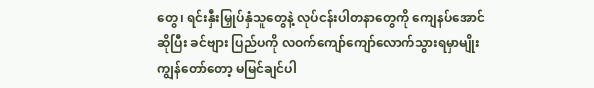တွေ၊ ရင်းနှီးမြှုပ်နှံသူတွေနဲ့ လုပ်ငန်းပါတနာတွေကို ကျေနပ်အောင်ဆိုပြီး ခင်ဗျား ပြည်ပကို လဝက်ကျော်ကျော်လောက်သွားရမှာမျိုး ကျွန်တော်တော့ မမြင်ချင်ပါ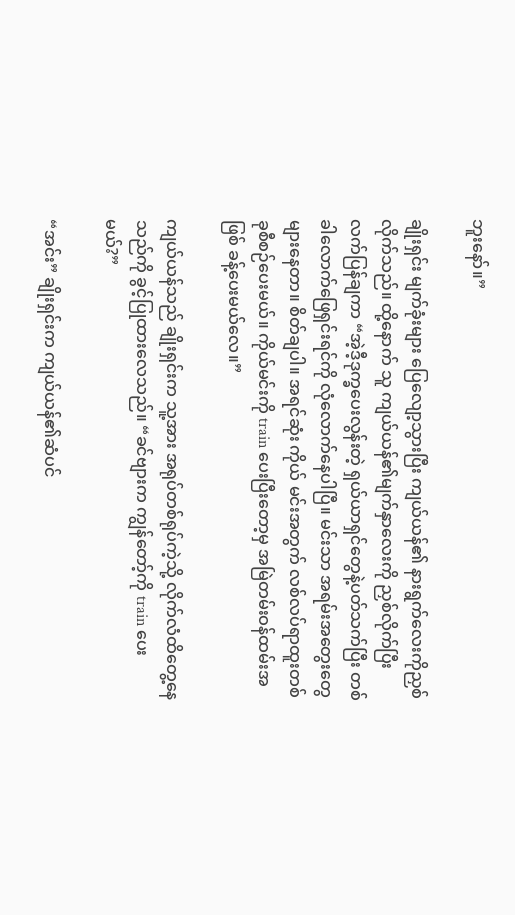ဘူးနော်။”

ချိုးရှင်း မျက်ခုံးများ ပြေလျော့သွားပြီး ကျယ်ယန်၏ နားရွက်လေးကိုညှစ်လိုက်သည်။ ထို့နောက် သူ ကျယ်ယန်၏မျက်နှာလေးကို ညှစ်လိုက်ပြီး လက်ပြန်ချကာ “အဲ့ဒီ့ဒုက္ခပေးလွန်းတဲ့ ရှယ်ယာရှင်တွေနဲ့ပတ်သက်ပြီး တစ်ခါလောက်ဖြေရှင်းရင်ကို လုံလောက်နေပါပြီ။ မင်းသာ အရမ်းအတွေးတွေများနေတာ။ စိတ်ချပါ။ အရင်ဆုံး ကိုယ် မင်းအတွက် လစ်လပ်ရာထူးတစ်ခုစီစဉ်ပေးမယ်။ ကိုယ်မင်းကို train ပေးပြီးတော့မှ အမြဲတမ်းဝန်ထမ်းအဖြစ် ခန့်ပေးမယ်လေ။”

ကျယ်ယန်သည် ချိုးရှင်းက သူ့အား အရုပ်တစ်ရုပ်ကဲ့သို့ လိုက်လံထိတွေ့နေသည်ကို ခွင့်ပြုထားလေသည်။ “ခင်ဗျားက ကျွန်တော့်ကို train ပေးမယ်?”

“အင်း” ချိုးရှင်းက ကျယ်ယန်၏ဆံပင်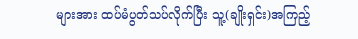များအား ထပ်မံပွတ်သပ်လိုက်ပြီး သူ့(ချိုးရှင်း)အကြည့်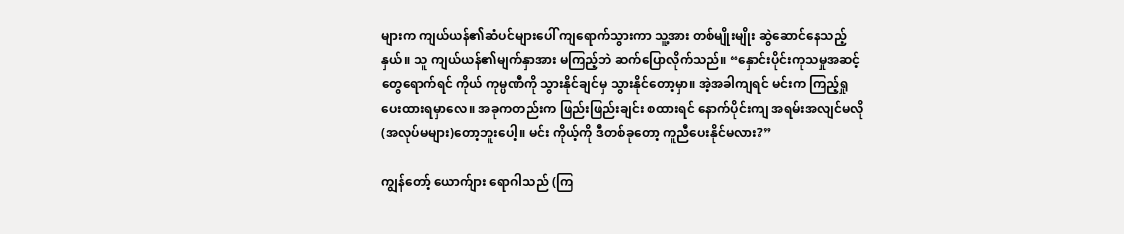များက ကျယ်ယန်၏ဆံပင်များပေါ် ကျရောက်သွားကာ သူ့အား တစ်မျိုးမျိုး ဆွဲဆောင်နေသည့်နှယ်။ သူ ကျယ်ယန်၏မျက်နှာအား မကြည့်ဘဲ ဆက်ပြောလိုက်သည်။ “နှောင်းပိုင်းကုသမှုအဆင့်တွေရောက်ရင် ကိုယ် ကုမ္ပဏီကို သွားနိုင်ချင်မှ သွားနိုင်တော့မှာ။ အဲ့အခါကျရင် မင်းက ကြည့်ရှုပေးထားရမှာလေ။ အခုကတည်းက ဖြည်းဖြည်းချင်း စထားရင် နောက်ပိုင်းကျ အရမ်းအလျင်မလို(အလုပ်မများ)တော့ဘူးပေါ့။ မင်း ကိုယ့်ကို ဒီတစ်ခုတော့ ကူညီပေးနိုင်မလား?”

ကျွန်တော့် ယောက်ျား ရောဂါသည် (ကြ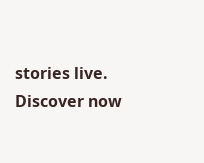stories live. Discover now